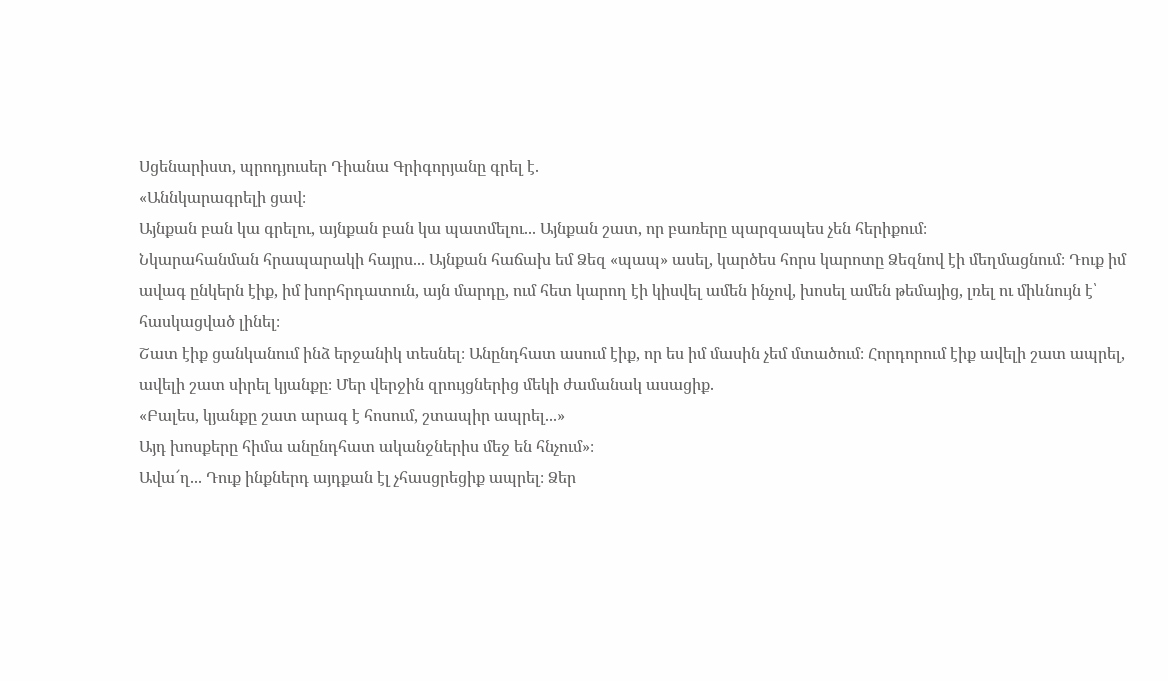Սցենարիստ, պրոդյուսեր Դիանա Գրիգորյանը գրել է.
«Աննկարագրելի ցավ։
Այնքան բան կա գրելու, այնքան բան կա պատմելու... Այնքան շատ, որ բառերը պարզապես չեն հերիքում։
Նկարահանման հրապարակի հայրս... Այնքան հաճախ եմ Ձեզ «պապ» ասել, կարծես հորս կարոտը Ձեզնով էի մեղմացնում։ Դուք իմ ավագ ընկերն էիք, իմ խորհրդատուն, այն մարդը, ում հետ կարող էի կիսվել ամեն ինչով, խոսել ամեն թեմայից, լռել ու միևնույն է՝ հասկացված լինել։
Շատ էիք ցանկանում ինձ երջանիկ տեսնել։ Անընդհատ ասում էիք, որ ես իմ մասին չեմ մտածում։ Հորդորում էիք ավելի շատ ապրել, ավելի շատ սիրել կյանքը։ Մեր վերջին զրույցներից մեկի ժամանակ ասացիք.
«Բալես, կյանքը շատ արագ է հոսում, շտապիր ապրել...»
Այդ խոսքերը հիմա անընդհատ ականջներիս մեջ են հնչում»։
Ավա՜ղ... Դուք ինքներդ այդքան էլ չհասցրեցիք ապրել։ Ձեր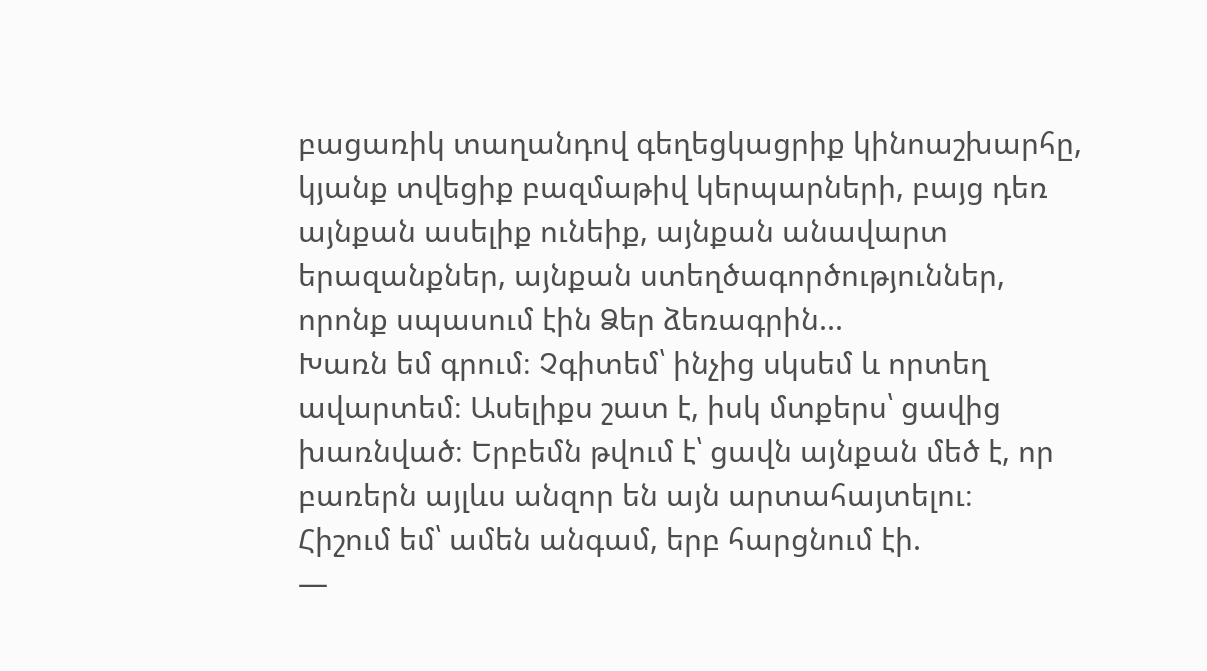բացառիկ տաղանդով գեղեցկացրիք կինոաշխարհը, կյանք տվեցիք բազմաթիվ կերպարների, բայց դեռ այնքան ասելիք ունեիք, այնքան անավարտ երազանքներ, այնքան ստեղծագործություններ, որոնք սպասում էին Ձեր ձեռագրին...
Խառն եմ գրում։ Չգիտեմ՝ ինչից սկսեմ և որտեղ ավարտեմ։ Ասելիքս շատ է, իսկ մտքերս՝ ցավից խառնված։ Երբեմն թվում է՝ ցավն այնքան մեծ է, որ բառերն այլևս անզոր են այն արտահայտելու։
Հիշում եմ՝ ամեն անգամ, երբ հարցնում էի.
—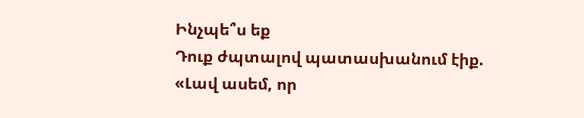Ինչպե՞ս եք
Դուք ժպտալով պատասխանում էիք.
«Լավ ասեմ, որ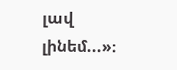լավ լինեմ...»։